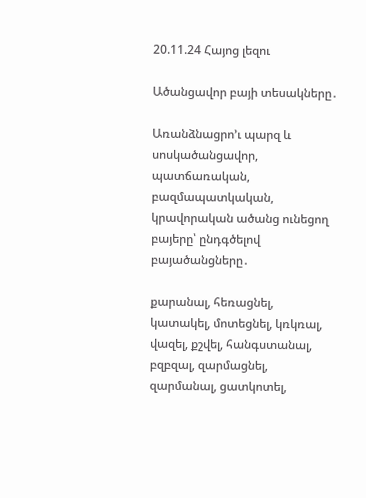20.11.24 Հայոց լեզու

Ածանցավոր բայի տեսակները․

Առանձնացրո’ւ պարզ և սոսկածանցավոր, պատճառական, բազմապատկական, կրավորական ածանց ունեցող բայերը՝ ընդգծելով բայածանցները․

քարանալ, հեռացնել, կատակել, մոտեցնել, կռկռալ, վազել, քշվել, հանգստանալ, բզբզալ, զարմացնել, զարմանալ, ցատկոտել,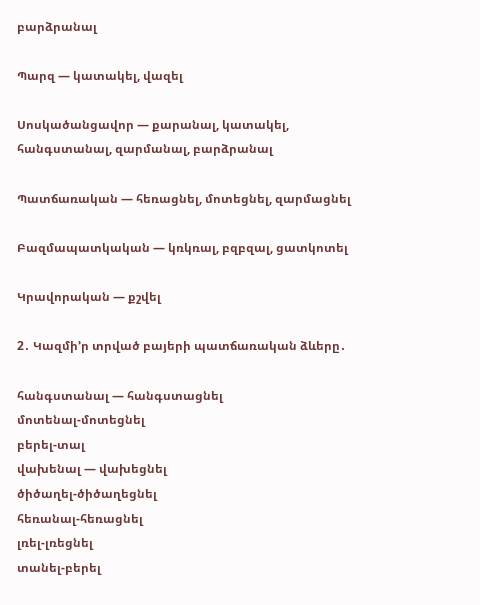բարձրանալ

Պարզ — կատակել, վազել

Սոսկածանցավոր — քարանալ, կատակել, հանգստանալ, զարմանալ, բարձրանալ

Պատճառական — հեռացնել, մոտեցնել, զարմացնել

Բազմապատկական — կռկռալ, բզբզալ, ցատկոտել

Կրավորական — քշվել

2․ Կազմի’ր տրված բայերի պատճառական ձևերը․

հանգստանալ — հանգստացնել
մոտենալ-մոտեցնել
բերել-տալ
վախենալ — վախեցնել
ծիծաղել-ծիծաղեցնել
հեռանալ-հեռացնել
լռել-լռեցնել
տանել-բերել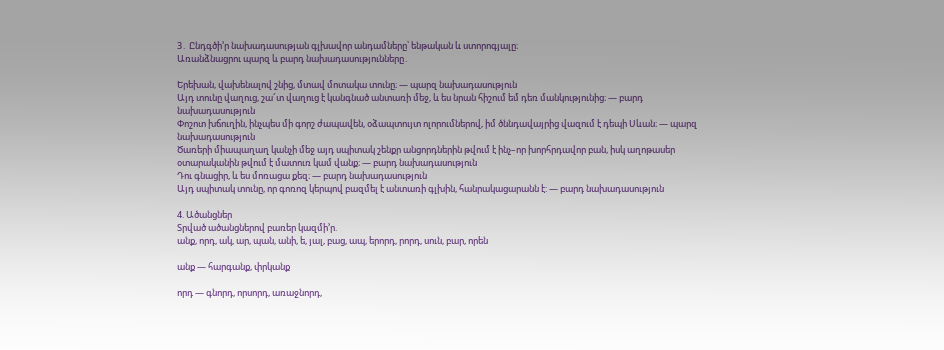3․ Ընդգծի’ր նախադասության գլխավոր անդամները՝ ենթական և ստորոգյալը։
Առանձնացրու պարզ և բարդ նախադասությունները․

Երեխան, վախենալով շնից, մտավ մոտակա տունը։ — պարզ նախադասություն
Այդ տունը վաղուց, շա՜տ վաղուց է կանգնած անտառի մեջ, և ես նրան հիշում եմ դեռ մանկությունից։ — բարդ նախադասություն
Փոշոտ խճուղին, ինչպես մի գորշ ժապավեն, օձապտույտ ոլորումներով, իմ ծննդավայրից վազում է դեպի Սևան։ — պարզ նախադասություն
Ծառերի միապաղաղ կանչի մեջ այդ սպիտակ շենքր անցորդներին թվում է ինչ–որ խորհրդավոր բան, իսկ աղոթասեր օտարականին թվում է մատուռ կամ վանք։ — բարդ նախադասություն
Դու գնացիր, և ես մոռացա քեզ։ — բարդ նախադասություն
Այդ սպիտակ տունը, որ գոռոզ կերպով բազմել է անտառի գլխին, հանրակացարանն է: — բարդ նախադասություն

4. Ածանցներ
Տրված ածանցներով բառեր կազմի’ր.
անք, որդ, ակ, ար, պան, անի, ե, յալ, բաց, ապ, երորդ, րորդ, սուն, բար, որեն

անք — հարգանք, փրկանք

որդ — գնորդ, որսորդ, առաջնորդ,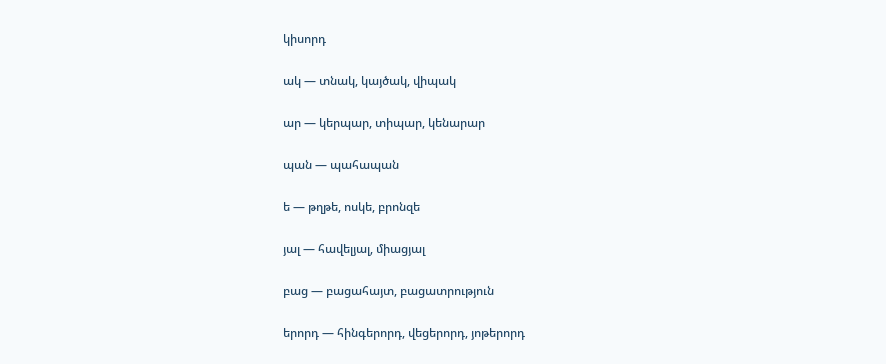կիսորդ

ակ — տնակ, կայծակ, վիպակ

ար — կերպար, տիպար, կենարար

պան — պահապան

ե — թղթե, ոսկե, բրոնզե

յալ — հավելյալ, միացյալ

բաց — բացահայտ, բացատրություն

երորդ — հինգերորդ, վեցերորդ, յոթերորդ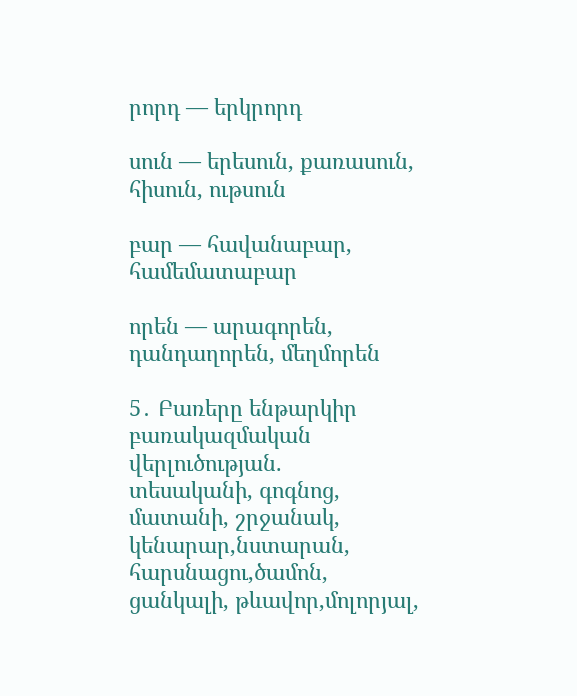րորդ — երկրորդ

սուն — երեսուն, քառասուն, հիսուն, ութսուն

բար — հավանաբար, համեմատաբար

որեն — արագորեն, դանդաղորեն, մեղմորեն

5․ Բառերը ենթարկիր բառակազմական վերլուծության.
տեսականի, գոգնոց, մատանի, շրջանակ, կենարար,նստարան, հարսնացու,ծամոն,  ցանկալի, թևավոր,մոլորյալ,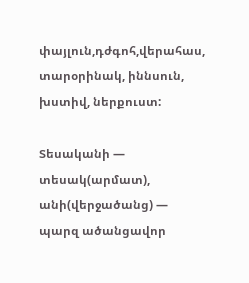փայլուն,դժգոհ,վերահաս, տարօրինակ, իննսուն, խստիվ, ներքուստ:

Տեսականի — տեսակ(արմատ), անի(վերջածանց) — պարզ ածանցավոր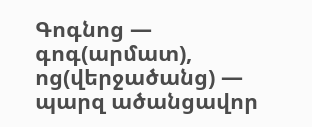Գոգնոց — գոգ(արմատ), ոց(վերջածանց) — պարզ ածանցավոր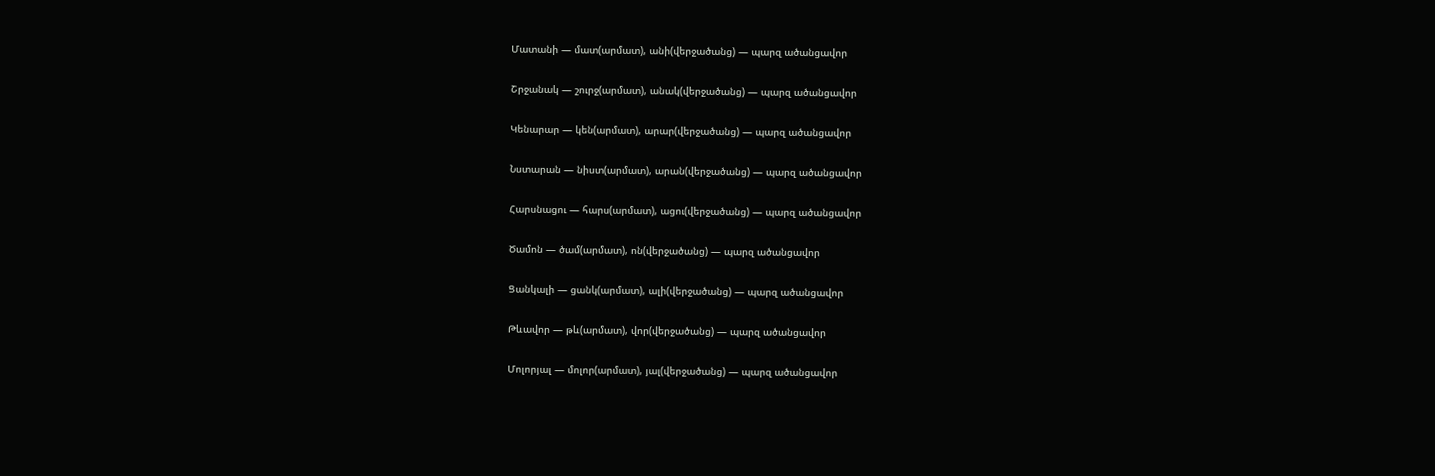Մատանի — մատ(արմատ), անի(վերջածանց) — պարզ ածանցավոր

Շրջանակ — շուրջ(արմատ), անակ(վերջածանց) — պարզ ածանցավոր

Կենարար — կեն(արմատ), արար(վերջածանց) — պարզ ածանցավոր

Նստարան — նիստ(արմատ), արան(վերջածանց) — պարզ ածանցավոր

Հարսնացու — հարս(արմատ), ացու(վերջածանց) — պարզ ածանցավոր

Ծամոն — ծամ(արմատ), ոն(վերջածանց) — պարզ ածանցավոր

Ցանկալի — ցանկ(արմատ), ալի(վերջածանց) — պարզ ածանցավոր

Թևավոր — թև(արմատ), վոր(վերջածանց) — պարզ ածանցավոր

Մոլորյալ — մոլոր(արմատ), յալ(վերջածանց) — պարզ ածանցավոր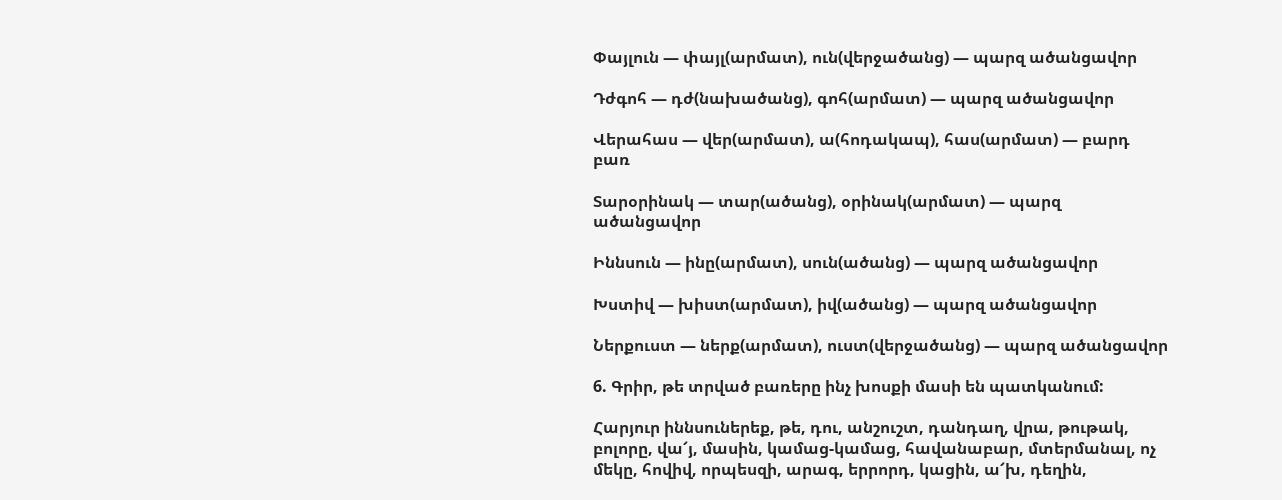Փայլուն — փայլ(արմատ), ուն(վերջածանց) — պարզ ածանցավոր

Դժգոհ — դժ(նախածանց), գոհ(արմատ) — պարզ ածանցավոր

Վերահաս — վեր(արմատ), ա(հոդակապ), հաս(արմատ) — բարդ բառ

Տարօրինակ — տար(ածանց), օրինակ(արմատ) — պարզ ածանցավոր

Իննսուն — ինը(արմատ), սուն(ածանց) — պարզ ածանցավոր

Խստիվ — խիստ(արմատ), իվ(ածանց) — պարզ ածանցավոր

Ներքուստ — ներք(արմատ), ուստ(վերջածանց) — պարզ ածանցավոր

6. Գրիր, թե տրված բառերը ինչ խոսքի մասի են պատկանում:

Հարյուր իննսուներեք, թե, դու, անշուշտ, դանդաղ, վրա, թութակ, բոլորը, վա՜յ, մասին, կամաց-կամաց, հավանաբար, մտերմանալ, ոչ մեկը, հովիվ, որպեսզի, արագ, երրորդ, կացին, ա՜խ, դեղին,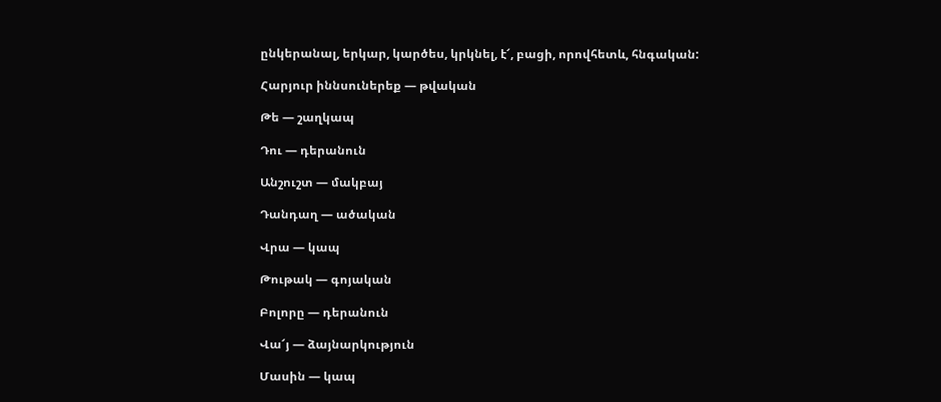ընկերանալ, երկար, կարծես, կրկնել, է՜, բացի, որովհետև, հնգական:

Հարյուր իննսուներեք — թվական

Թե — շաղկապ

Դու — դերանուն

Անշուշտ — մակբայ

Դանդաղ — ածական

Վրա — կապ

Թութակ — գոյական

Բոլորը — դերանուն

Վա՜յ — ձայնարկություն

Մասին — կապ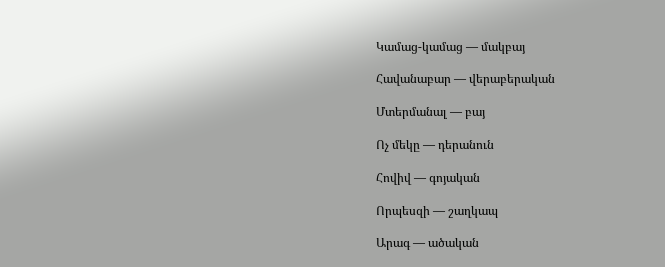Կամաց-կամաց — մակբայ

Հավանաբար — վերաբերական

Մտերմանալ — բայ

Ոչ մեկը — դերանուն

Հովիվ — գոյական

Որպեսզի — շաղկապ

Արագ — ածական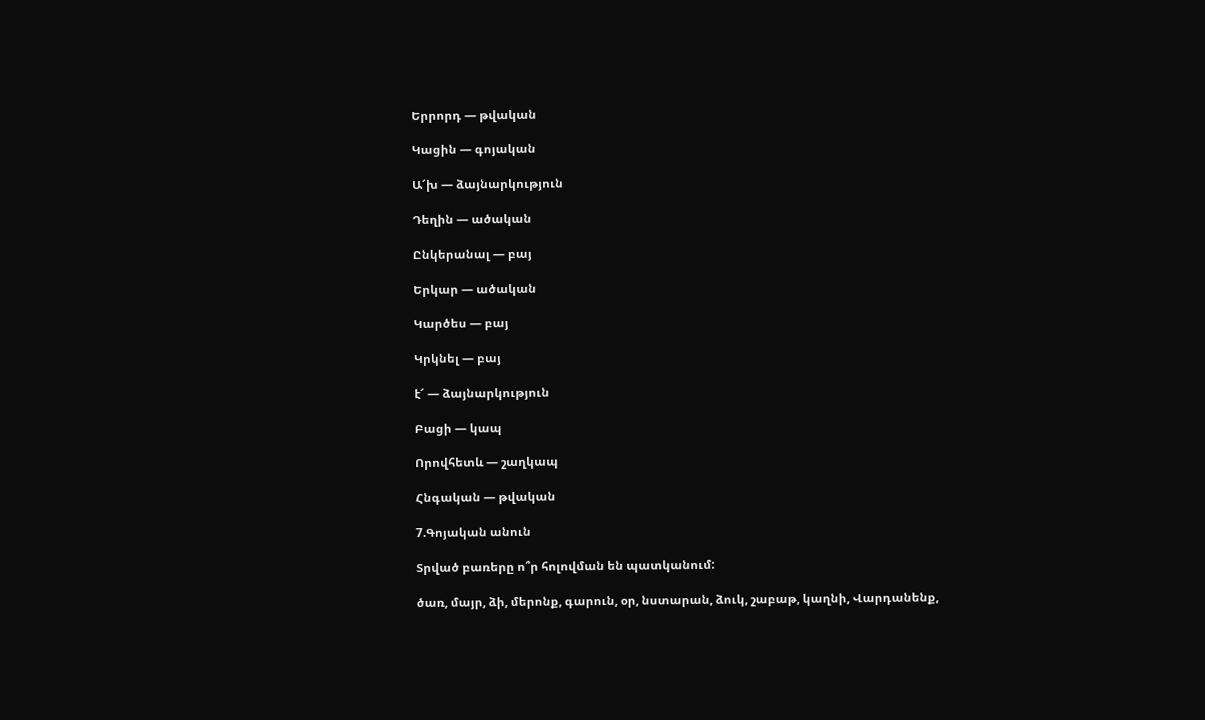Երրորդ — թվական

Կացին — գոյական

Ա՜խ — ձայնարկություն

Դեղին — ածական

Ընկերանալ — բայ

Երկար — ածական

Կարծես — բայ

Կրկնել — բայ

է՜ — ձայնարկություն

Բացի — կապ

Որովհետև — շաղկապ

Հնգական — թվական

7.Գոյական անուն

Տրված բառերը ո՞ր հոլովման են պատկանում:

ծառ, մայր, ձի, մերոնք, գարուն, օր, նստարան, ձուկ, շաբաթ, կաղնի, Վարդանենք,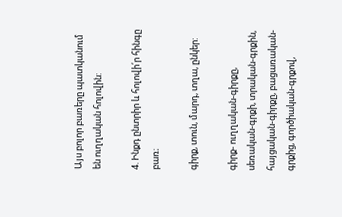Այս բոլոր բառերը պատկանում են ուղղական հոլովին:

4. Ինքդ ընտրիր և հոլովի՛ր հինգը բառ։

գիրք, տուն, մարդ, տղա, ընկեր:

գիրք- ուղղական-գիրքը, սեռական-գրքի, տրական-գրքին, հայցական-գիրքը, բացառական-գրքից, գործիական-գրքով,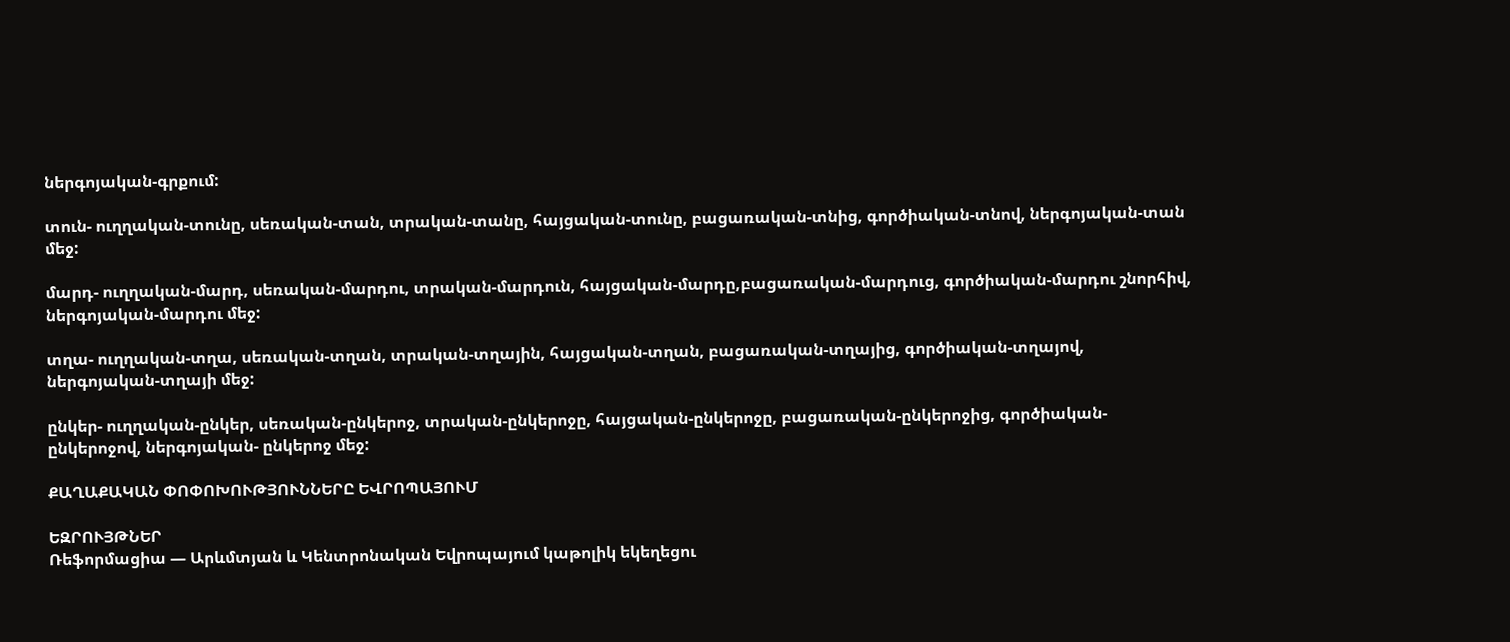ներգոյական-գրքում:

տուն- ուղղական-տունը, սեռական-տան, տրական-տանը, հայցական-տունը, բացառական-տնից, գործիական-տնով, ներգոյական-տան մեջ:

մարդ- ուղղական-մարդ, սեռական-մարդու, տրական-մարդուն, հայցական-մարդը,բացառական-մարդուց, գործիական-մարդու շնորհիվ, ներգոյական-մարդու մեջ:

տղա- ուղղական-տղա, սեռական-տղան, տրական-տղային, հայցական-տղան, բացառական-տղայից, գործիական-տղայով, ներգոյական-տղայի մեջ:

ընկեր- ուղղական-ընկեր, սեռական-ընկերոջ, տրական-ընկերոջը, հայցական-ընկերոջը, բացառական-ընկերոջից, գործիական-ընկերոջով, ներգոյական- ընկերոջ մեջ:

ՔԱՂԱՔԱԿԱՆ ՓՈՓՈԽՈՒԹՅՈՒՆՆԵՐԸ ԵՎՐՈՊԱՅՈՒՄ

ԵԶՐՈՒՅԹՆԵՐ
Ռեֆորմացիա — Արևմտյան և Կենտրոնական Եվրոպայում կաթոլիկ եկեղեցու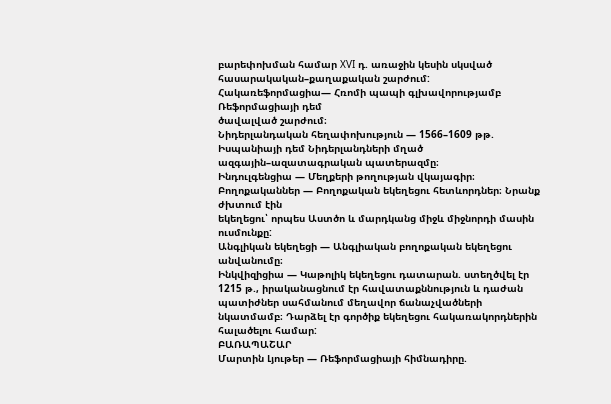բարեփոխման համար XVI դ. առաջին կեսին սկսված հասարակական–քաղաքական շարժում:
Հակառեֆորմացիա— Հռոմի պապի գլխավորությամբ Ռեֆորմացիայի դեմ
ծավալված շարժում։
Նիդերլանդական հեղափոխություն — 1566–1609 թթ. Իսպանիայի դեմ Նիդերլանդների մղած ազգային–ազատագրական պատերազմը։
Ինդուլգենցիա — Մեղքերի թողության վկայագիր։
Բողոքականներ — Բողոքական եկեղեցու հետևորդներ։ Նրանք ժխտում էին
եկեղեցու՝ որպես Աստծո և մարդկանց միջև միջնորդի մասին ուսմունքը:
Անգլիկան եկեղեցի — Անգլիական բողոքական եկեղեցու անվանումը։
Ինկվիզիցիա — Կաթոլիկ եկեղեցու դատարան. ստեղծվել էր 1215 թ., իրականացնում էր հավատաքննություն և դաժան պատիժներ սահմանում մեղավոր ճանաչվածների նկատմամբ։ Դարձել էր գործիք եկեղեցու հակառակորդներին հալածելու համար:
ԲԱՌԱՊԱՇԱՐ
Մարտին Լյութեր — Ռեֆորմացիայի հիմնադիրը.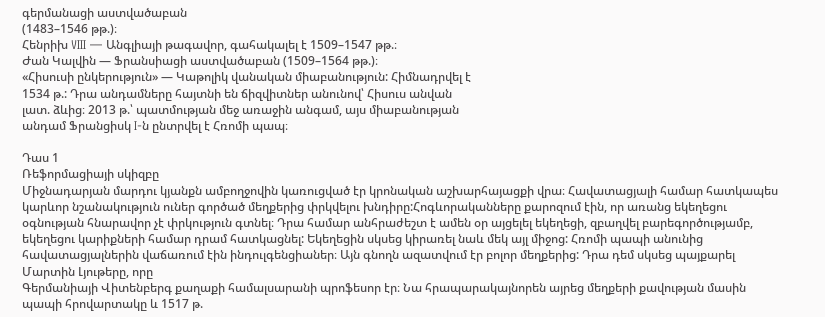գերմանացի աստվածաբան
(1483–1546 թթ.)։
Հենրիխ VIII — Անգլիայի թագավոր, գահակալել է 1509–1547 թթ.։
Ժան Կալվին — Ֆրանսիացի աստվածաբան (1509–1564 թթ.)։
«Հիսուսի ընկերություն» — Կաթոլիկ վանական միաբանություն: Հիմնադրվել է
1534 թ.: Դրա անդամները հայտնի են ճիզվիտներ անունով՝ Հիսուս անվան
լատ. ձևից։ 2013 թ.՝ պատմության մեջ առաջին անգամ, այս միաբանության
անդամ Ֆրանցիսկ I-ն ընտրվել է Հռոմի պապ։

Դաս 1
Ռեֆորմացիայի սկիզբը
Միջնադարյան մարդու կյանքն ամբողջովին կառուցված էր կրոնական աշխարհայացքի վրա։ Հավատացյալի համար հատկապես կարևոր նշանակություն ուներ գործած մեղքերից փրկվելու խնդիրը:Հոգևորականները քարոզում էին, որ առանց եկեղեցու օգնության հնարավոր չէ փրկություն գտնել։ Դրա համար անհրաժեշտ է ամեն օր այցելել եկեղեցի, զբաղվել բարեգործությամբ, եկեղեցու կարիքների համար դրամ հատկացնել: Եկեղեցին սկսեց կիրառել նաև մեկ այլ միջոց: Հռոմի պապի անունից հավատացյալներին վաճառում էին ինդուլգենցիաներ։ Այն գնողն ազատվում էր բոլոր մեղքերից: Դրա դեմ սկսեց պայքարել Մարտին Լյութերը, որը
Գերմանիայի Վիտենբերգ քաղաքի համալսարանի պրոֆեսոր էր։ Նա հրապարակայնորեն այրեց մեղքերի քավության մասին պապի հրովարտակը և 1517 թ.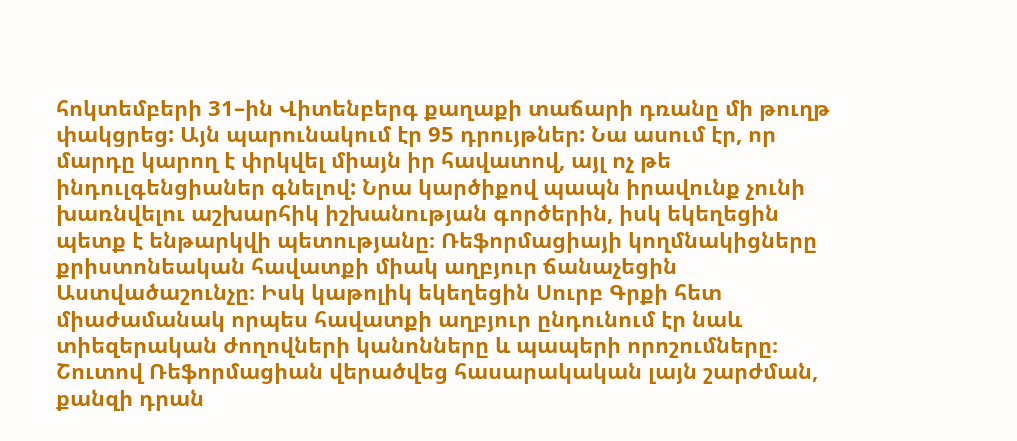հոկտեմբերի 31–ին Վիտենբերգ քաղաքի տաճարի դռանը մի թուղթ փակցրեց: Այն պարունակում էր 95 դրույթներ: Նա ասում էր, որ մարդը կարող է փրկվել միայն իր հավատով, այլ ոչ թե ինդուլգենցիաներ գնելով: Նրա կարծիքով պապն իրավունք չունի խառնվելու աշխարհիկ իշխանության գործերին, իսկ եկեղեցին պետք է ենթարկվի պետությանը։ Ռեֆորմացիայի կողմնակիցները քրիստոնեական հավատքի միակ աղբյուր ճանաչեցին Աստվածաշունչը։ Իսկ կաթոլիկ եկեղեցին Սուրբ Գրքի հետ միաժամանակ որպես հավատքի աղբյուր ընդունում էր նաև տիեզերական ժողովների կանոնները և պապերի որոշումները։ Շուտով Ռեֆորմացիան վերածվեց հասարակական լայն շարժման, քանզի դրան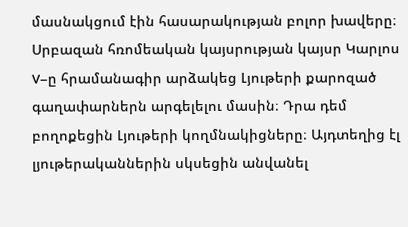մասնակցում էին հասարակության բոլոր խավերը։ Սրբազան հռոմեական կայսրության կայսր Կարլոս V–ը հրամանագիր արձակեց Լյութերի քարոզած գաղափարներն արգելելու մասին։ Դրա դեմ բողոքեցին Լյութերի կողմնակիցները։ Այդտեղից էլ լյութերականներին սկսեցին անվանել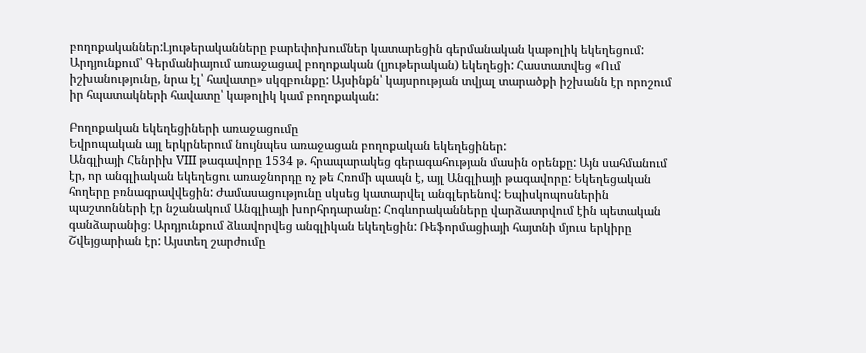բողոքականներ:Լյութերականները բարեփոխումներ կատարեցին գերմանական կաթոլիկ եկեղեցում: Արդյունքում՝ Գերմանիայում առաջացավ բողոքական (լյութերական) եկեղեցի: Հաստատվեց «Ում իշխանությունը, նրա էլ՝ հավատը» սկզբունքը: Այսինքն՝ կայսրության տվյալ տարածքի իշխանն էր որոշում իր հպատակների հավատը՝ կաթոլիկ կամ բողոքական:

Բողոքական եկեղեցիների առաջացումը
Եվրոպական այլ երկրներում նույնպես առաջացան բողոքական եկեղեցիներ:
Անգլիայի Հենրիխ VIII թագավորը 1534 թ. հրապարակեց գերագահության մասին օրենքը: Այն սահմանում էր, որ անգլիական եկեղեցու առաջնորդը ոչ թե Հռոմի պապն է, այլ Անգլիայի թագավորը: Եկեղեցական հողերը բռնագրավվեցին: Ժամասացությունը սկսեց կատարվել անգլերենով: Եպիսկոպոսներին պաշտոնների էր նշանակում Անգլիայի խորհրդարանը: Հոգևորականները վարձատրվում էին պետական գանձարանից։ Արդյունքում ձևավորվեց անգլիկան եկեղեցին: Ռեֆորմացիայի հայտնի մյուս երկիրը Շվեյցարիան էր: Այստեղ շարժումը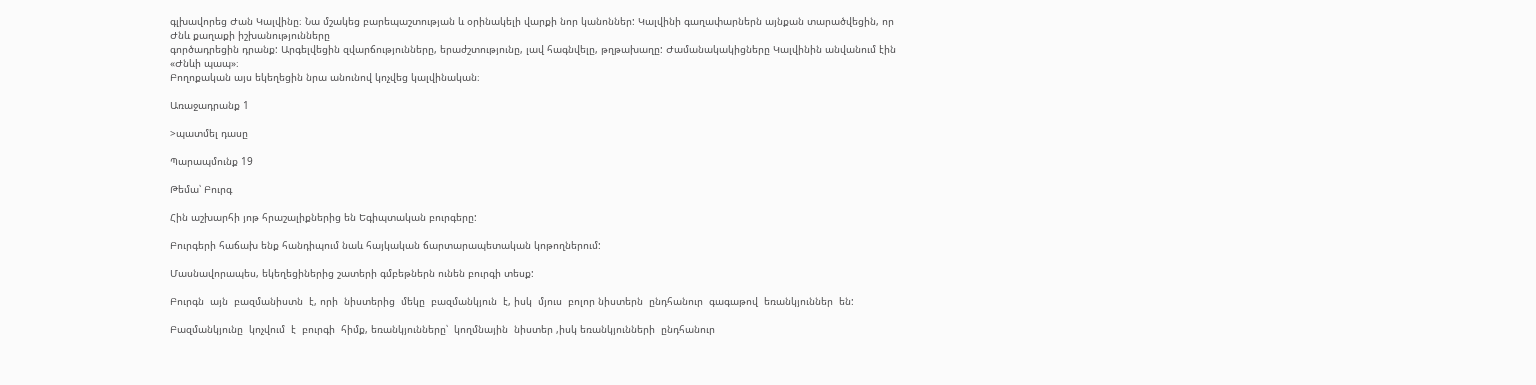գլխավորեց Ժան Կալվինը։ Նա մշակեց բարեպաշտության և օրինակելի վարքի նոր կանոններ: Կալվինի գաղափարներն այնքան տարածվեցին, որ Ժնև քաղաքի իշխանությունները
գործադրեցին դրանք: Արգելվեցին զվարճությունները, երաժշտությունը, լավ հագնվելը, թղթախաղը: Ժամանակակիցները Կալվինին անվանում էին «Ժնևի պապ»։
Բողոքական այս եկեղեցին նրա անունով կոչվեց կալվինական։

Առաջադրանք 1

>պատմել դասը

Պարապմունք 19

Թեմա՝ Բուրգ

Հին աշխարհի յոթ հրաշալիքներից են Եգիպտական բուրգերը:

Բուրգերի հաճախ ենք հանդիպում նաև հայկական ճարտարապետական կոթողներում:

Մասնավորապես, եկեղեցիներից շատերի գմբեթներն ունեն բուրգի տեսք:

Բուրգն  այն  բազմանիստն  է, որի  նիստերից  մեկը  բազմանկյուն  է, իսկ  մյուս  բոլոր նիստերն  ընդհանուր  գագաթով  եռանկյուններ  են:

Բազմանկյունը  կոչվում  է  բուրգի  հիմք, եռանկյունները՝  կողմնային  նիստեր ,իսկ եռանկյունների  ընդհանուր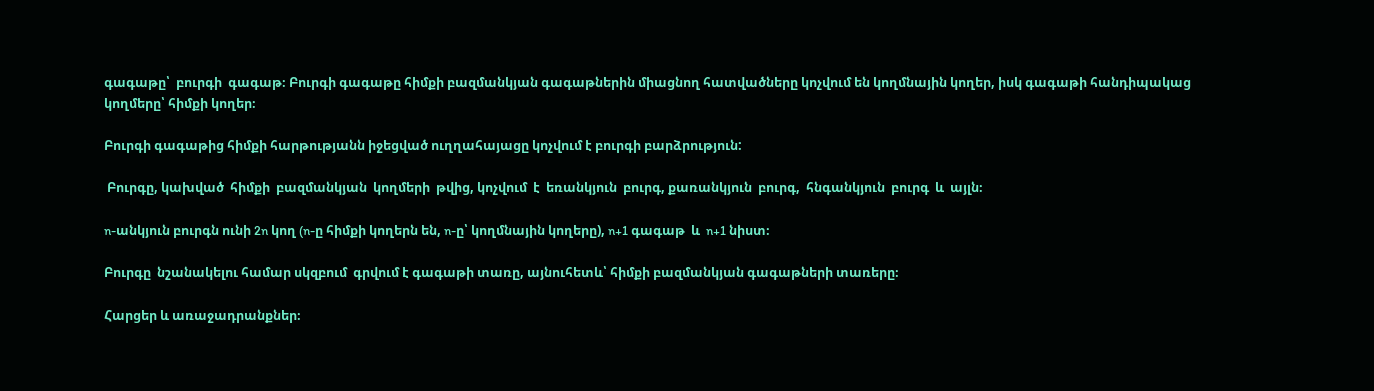գագաթը՝  բուրգի  գագաթ։ Բուրգի գագաթը հիմքի բազմանկյան գագաթներին միացնող հատվածները կոչվում են կողմնային կողեր, իսկ գագաթի հանդիպակաց կողմերը՝ հիմքի կողեր։

Բուրգի գագաթից հիմքի հարթությանն իջեցված ուղղահայացը կոչվում է բուրգի բարձրություն:

 Բուրգը, կախված  հիմքի  բազմանկյան  կողմերի  թվից, կոչվում  է  եռանկյուն  բուրգ, քառանկյուն  բուրգ,  հնգանկյուն  բուրգ  և  այլն։

n-անկյուն բուրգն ունի 2n կող (n-ը հիմքի կողերն են, n-ը՝ կողմնային կողերը), n+1 գագաթ  և  n+1 նիստ։

Բուրգը  նշանակելու համար սկզբում  գրվում է գագաթի տառը, այնուհետև՝ հիմքի բազմանկյան գագաթների տառերը։

Հարցեր և առաջադրանքներ։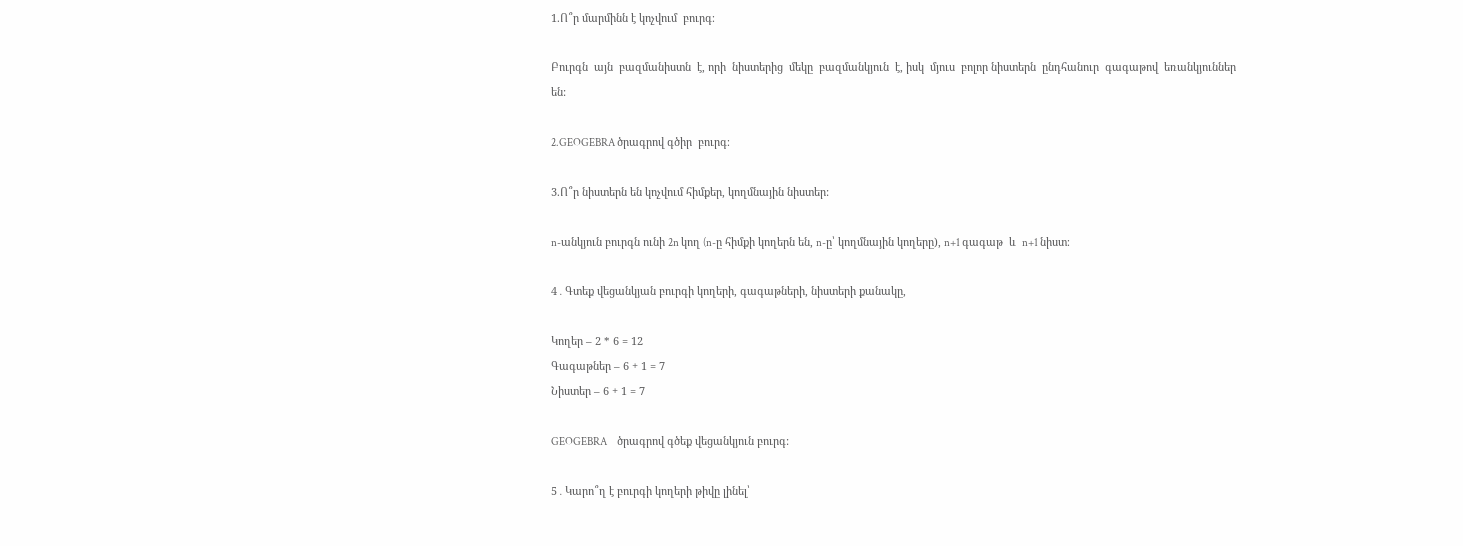1.Ո՞ր մարմինն է կոչվում  բուրգ։

Բուրգն  այն  բազմանիստն  է, որի  նիստերից  մեկը  բազմանկյուն  է, իսկ  մյուս  բոլոր նիստերն  ընդհանուր  գագաթով  եռանկյուններ  են:

2.GEOGEBRA ծրագրով գծիր  բուրգ։

3.Ո՞ր նիստերն են կոչվում հիմքեր, կողմնային նիստեր:

n-անկյուն բուրգն ունի 2n կող (n-ը հիմքի կողերն են, n-ը՝ կողմնային կողերը), n+1 գագաթ  և  n+1 նիստ։

4․Գտեք վեցանկյան բուրգի կողերի, գագաթների, նիստերի քանակը,

Կողեր – 2 * 6 = 12
Գագաթներ – 6 + 1 = 7
Նիստեր – 6 + 1 = 7

GEOGEBRA     ծրագրով գծեք վեցանկյուն բուրգ:

5․Կարո՞ղ է բուրգի կողերի թիվը լինել՝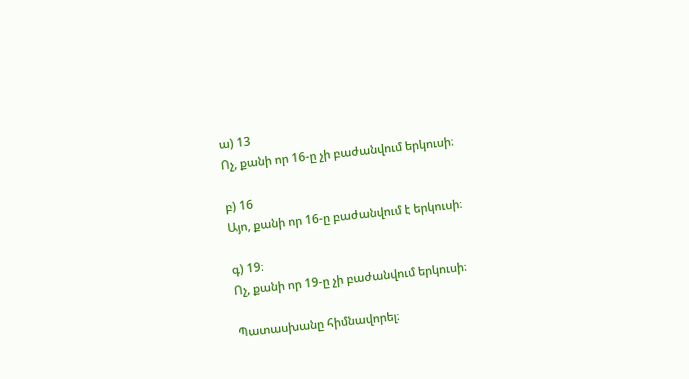ա) 13
Ոչ, քանի որ 16-ը չի բաժանվում երկուսի։

բ) 16
Այո, քանի որ 16-ը բաժանվում է երկուսի։

գ) 19։
Ոչ, քանի որ 19-ը չի բաժանվում երկուսի։

Պատասխանը հիմնավորել։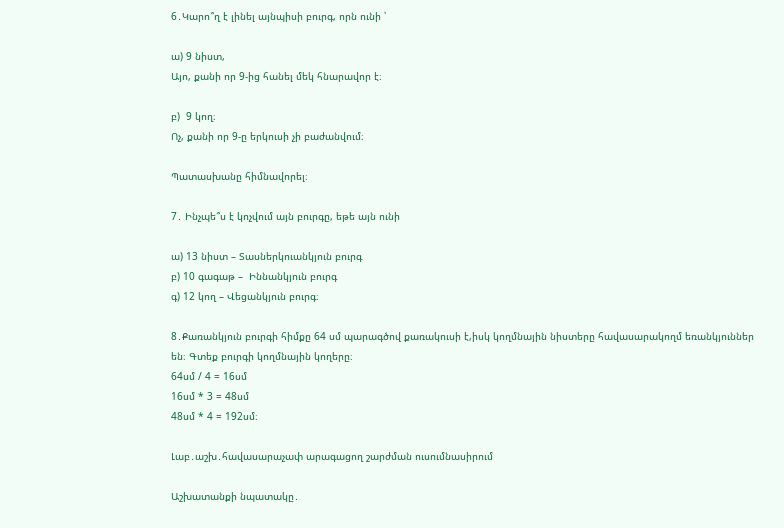6․Կարո՞ղ է լինել այնպիսի բուրգ, որն ունի ՝

ա) 9 նիստ,
Այո, քանի որ 9-ից հանել մեկ հնարավոր է։

բ)  9 կող։
Ոչ, քանի որ 9-ը երկուսի չի բաժանվում։

Պատասխանը հիմնավորել։

7․ Ինչպե՞ս է կոչվում այն բուրգը, եթե այն ունի

ա) 13 նիստ – Տասներկուանկյուն բուրգ
բ) 10 գագաթ –  Իննանկյուն բուրգ
գ) 12 կող – Վեցանկյուն բուրգ։

8․Քառանկյուն բուրգի հիմքը 64 սմ պարագծով քառակուսի է,իսկ կողմնային նիստերը հավասարակողմ եռանկյուններ են։ Գտեք բուրգի կողմնային կողերը։
64սմ / 4 = 16սմ
16սմ * 3 = 48սմ
48սմ * 4 = 192սմ։

Լաբ․աշխ․հավասարաչափ արագացող շարժման ուսումնասիրում

Աշխատանքի նպատակը․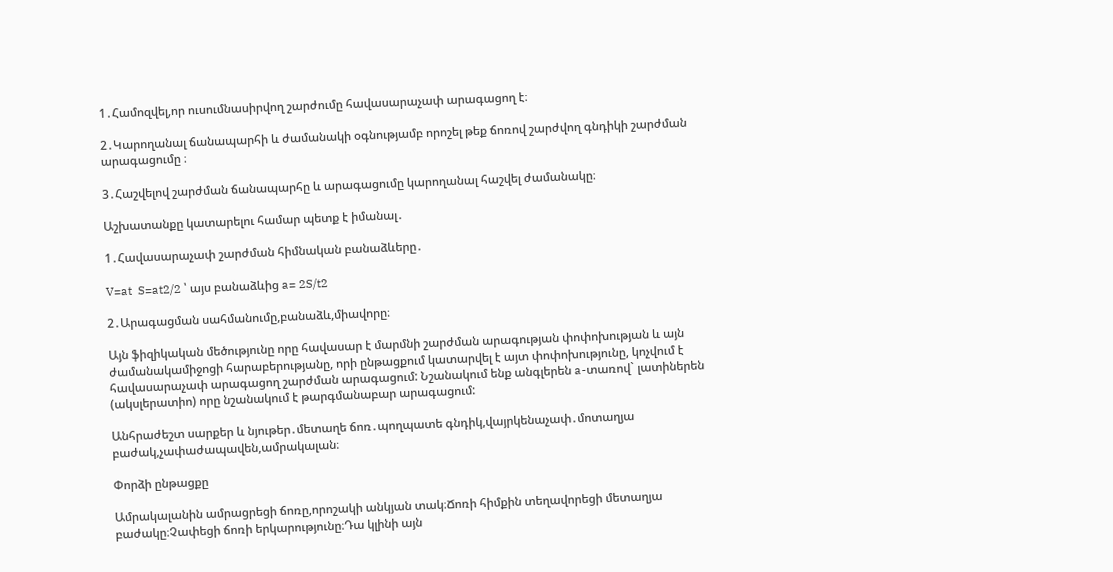1․Համոզվել,որ ուսումնասիրվող շարժումը հավասարաչափ արագացող է։

2․Կարողանալ ճանապարհի և ժամանակի օգնությամբ որոշել թեք ճոռով շարժվող գնդիկի շարժման արագացումը ։

3․Հաշվելով շարժման ճանապարհը և արագացումը կարողանալ հաշվել ժամանակը։

Աշխատանքը կատարելու համար պետք է իմանալ․

1․Հավասարաչափ շարժման հիմնական բանաձևերը․

V=at  S=at2/2 ՝ այս բանաձևից a= 2S/t2

2․Արագացման սահմանումը,բանաձև,միավորը։

Այն ֆիզիկական մեծությունը որը հավասար է մարմնի շարժման արագության փոփոխության և այն ժամանակամիջոցի հարաբերությանը, որի ընթացքում կատարվել է այտ փոփոխությունը, կոչվում է հավասարաչափ արագացող շարժման արագացում: Նշանակում ենք անգլերեն a-տառով` լատիներեն (ակսլերատիո) որը նշանակում է թարգմանաբար արագացում:

Անհրաժեշտ սարքեր և նյութեր․մետաղե ճոռ․պողպատե գնդիկ,վայրկենաչափ․մոտաղյա բաժակ,չափաժապավեն,ամրակալան։

Փորձի ընթացքը

Ամրակալանին ամրացրեցի ճոռը,որոշակի անկյան տակ։Ճոռի հիմքին տեղավորեցի մետաղյա բաժակը։Չափեցի ճոռի երկարությունը։Դա կլինի այն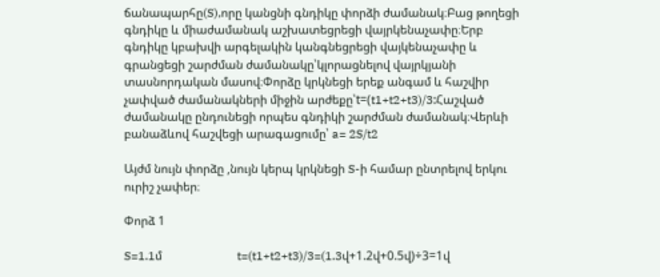ճանապարհը(S),որը կանցնի գնդիկը փորձի ժամանակ։Բաց թողեցի գնդիկը և միաժամանակ աշխատեցրեցի վայրկենաչափը։Երբ գնդիկը կբախվի արգելակին կանգնեցրեցի վայկենաչափը և գրանցեցի շարժման ժամանակը՝կլորացնելով վայրկյանի տասնորդական մասով։Փորձը կրկնեցի երեք անգամ և հաշվիր չափված ժամանակների միջին արժեքը՝t=(t1+t2+t3)/3:Հաշված ժամանակը ընդունեցի որպես գնդիկի շարժման ժամանակ։Վերևի բանաձևով հաշվեցի արագացումը՝ a= 2S/t2

Այժմ նույն փորձը ,նույն կերպ կրկնեցի S-ի համար ընտրելով երկու ուրիշ չափեր։

Փորձ 1

S=1.1մ                         t=(t1+t2+t3)/3=(1.3վ+1.2վ+0.5վ)÷3=1վ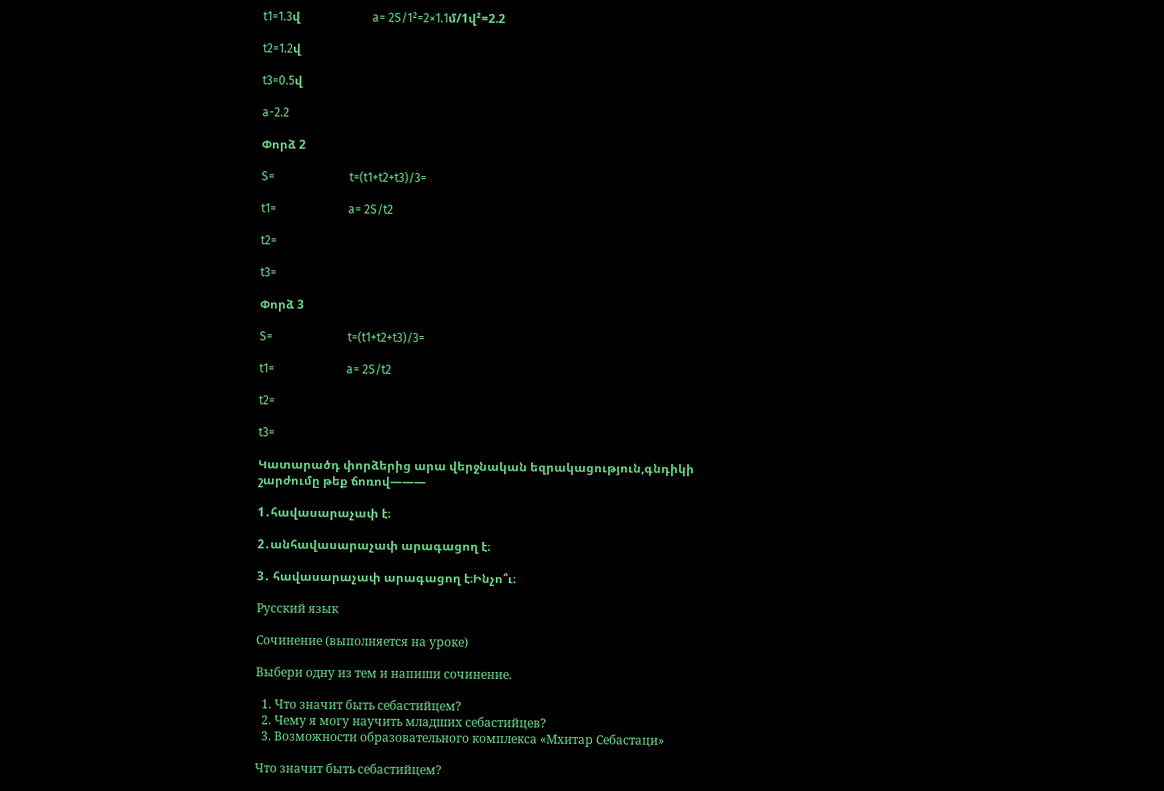t1=1.3վ                        a= 2S/1²=2×1.1մ/1վ²=2.2

t2=1.2վ

t3=0.5վ

a-2.2

Փորձ 2

S=                         t=(t1+t2+t3)/3=

t1=                        a= 2S/t2

t2=

t3=

Փորձ 3

S=                         t=(t1+t2+t3)/3=

t1=                        a= 2S/t2

t2=

t3=

Կատարածդ փորձերից արա վերջնական եզրակացություն,գնդիկի շարժումը թեք ճոռով———

1․հավասարաչափ է։

2․անհավասարաչափ արագացող է։

3․ հավասարաչափ արագացող է։Ինչո՞ւ։

Русский язык

Сочинение (выполняется на уроке)

Выбери одну из тем и напиши сочинение.

  1. Что значит быть себастийцем?
  2. Чему я могу научить младших себастийцев?
  3. Возможности образовательного комплекса «Мхитар Себастаци»

Что значит быть себастийцем?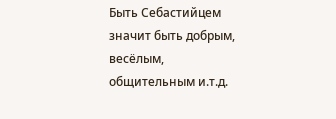Быть Себастийцем значит быть добрым, весёлым, общительным и.т.д.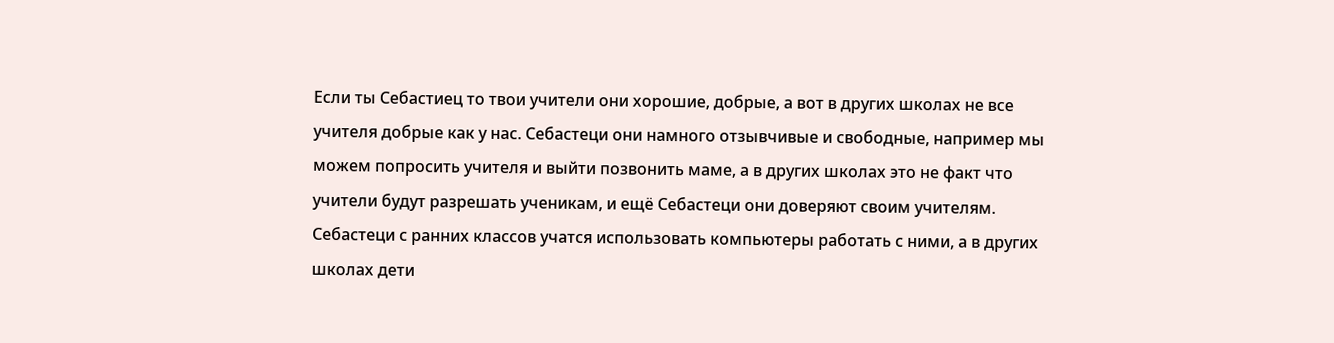Если ты Себастиец то твои учители они хорошие, добрые, а вот в других школах не все учителя добрые как у нас. Себастеци они намного отзывчивые и свободные, например мы можем попросить учителя и выйти позвонить маме, а в других школах это не факт что учители будут разрешать ученикам, и ещё Себастеци они доверяют своим учителям. Себастеци с ранних классов учатся использовать компьютеры работать с ними, а в других школах дети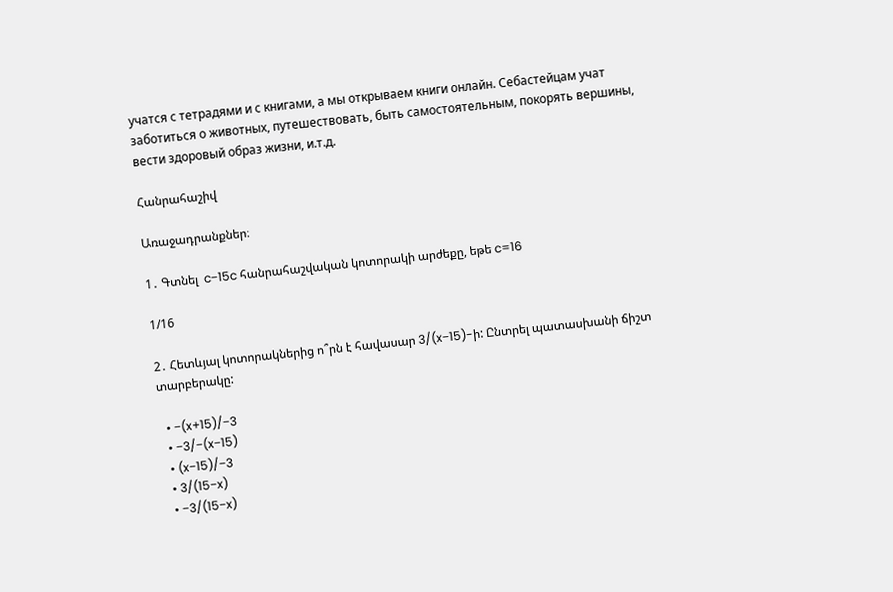учатся с тетрадями и с книгами, а мы открываем книги онлайн. Себастейцам учат заботиться о животных, путешествовать, быть самостоятельным, покорять вершины, вести здоровый образ жизни, и.т.д.

Հանրահաշիվ

Առաջադրանքներ։

1․ Գտնել  c−15c հանրահաշվական կոտորակի արժեքը, եթե c=16

1/16

2․ Հետևյալ կոտորակներից ո՞րն է հավասար 3/(x−15)-ի: Ընտրել պատասխանի ճիշտ տարբերակը:

  • −(x+15)/−3
  • −3/−(x−15)
  • (x−15)/−3
  • 3/(15−x)
  • −3/(15−x)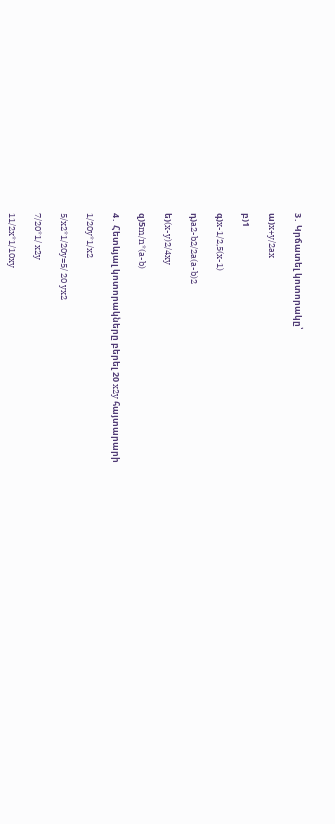3․ Կրճատել կոտորակը՝

ա)x+y/2ax

բ)1

գ)x-1/2,5(x-1)

դ)a2-b2/2a(a-b)2

ե)(x-y)2/4xy

զ)5m/n*(a-b)

4․ Հետևյալ կոտորակները բերել 20 x2y հայտարարի

1/20y*1/x2

5/x2*1/20y=5/ 20 yx2

7/20*1/ x2y

11/2x*1/10xy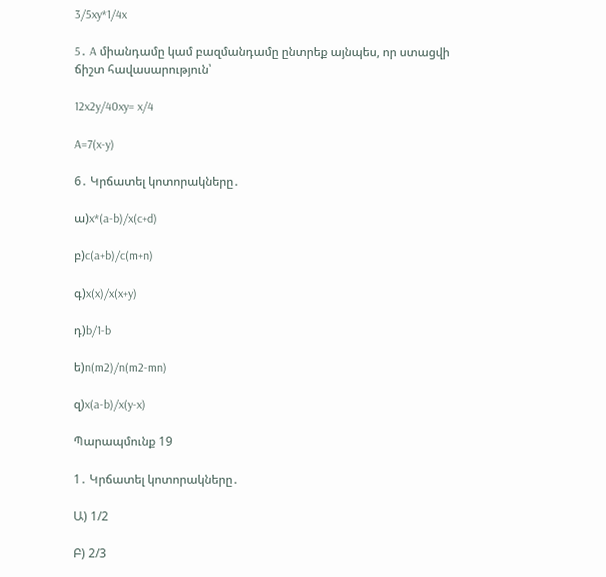3/5xy*1/4x

5․ A միանդամը կամ բազմանդամը ընտրեք այնպես, որ ստացվի ճիշտ հավասարություն՝

12x2y/40xy= x/4

A=7(x-y)

6․ Կրճատել կոտորակները․

ա)x*(a-b)/x(c+d)

բ)c(a+b)/c(m+n)

գ)x(x)/x(x+y)

դ)b/1-b

ե)n(m2)/n(m2-mn)

զ)x(a-b)/x(y-x)

Պարապմունք 19

1․ Կրճատել կոտորակները․

Ա) 1/2

Բ) 2/3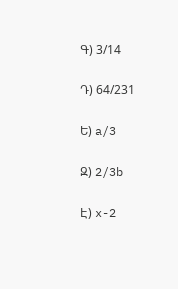Գ) 3/14

Դ) 64/231

Ե) a/3

Զ) 2/3b

Է) x-2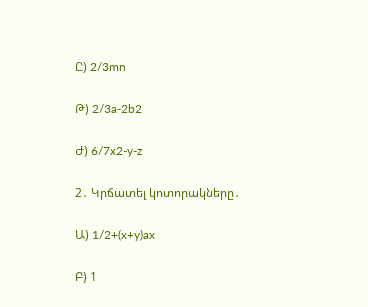Ը) 2/3mn

Թ) 2/3a-2b2

Ժ) 6/7x2-y-z

2․ Կրճատել կոտորակները․

Ա) 1/2+(x+y)ax

Բ) 1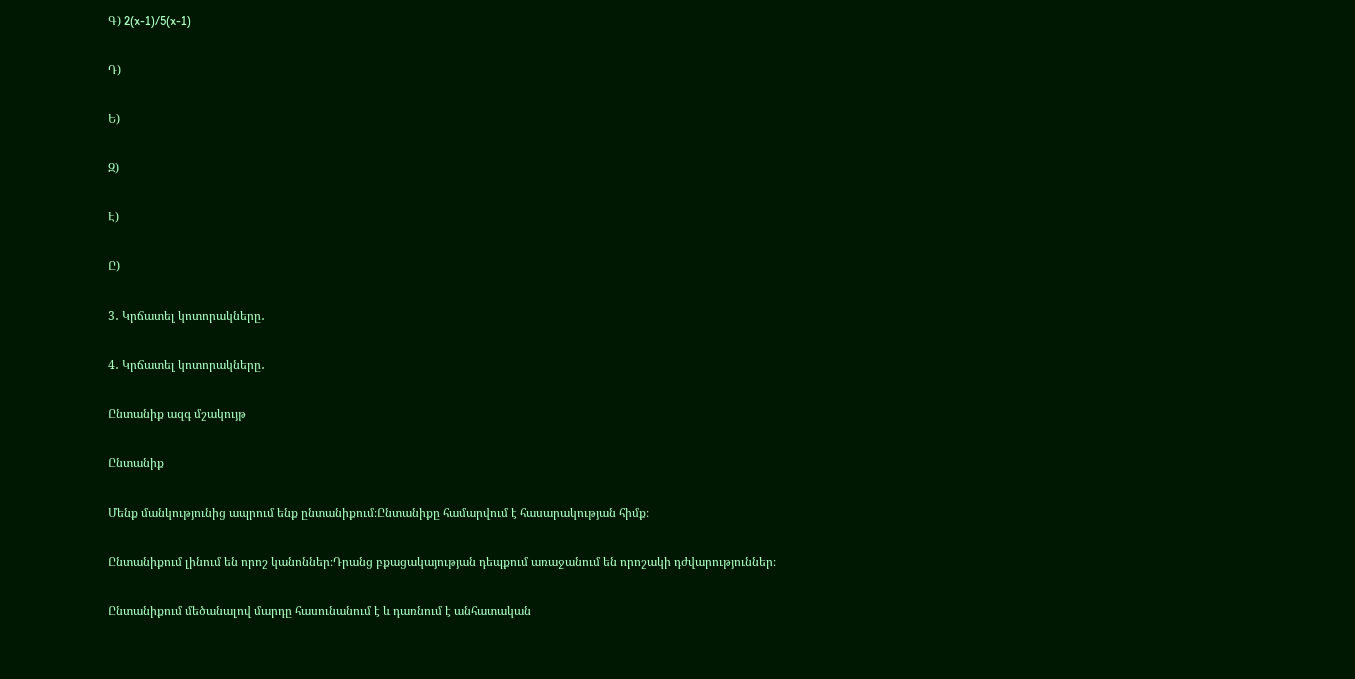Գ) 2(x-1)/5(x-1)

Դ)

Ե)

Զ)

Է)

Ը)

3․ Կրճատել կոտորակները․

4․ Կրճատել կոտորակները․

Ընտանիք ազգ մշակույթ

Ընտանիք

Մենք մանկությունից ապրում ենք ընտանիքում։Ընտանիքը համարվում է հասարակության հիմք։

Ընտանիքում լինում են որոշ կանոններ։Դրանց բքացակայության դեպքում առաջանում են որոշակի դժվարություններ։

Ընտանիքում մեծանալով մարդը հասունանում է և դառնում է անհատական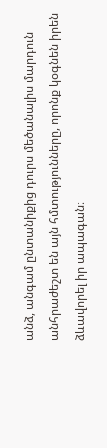անձ, անգամ ընտանիքից դուրս մեծանալիս մարդուն անհրաժեշտ են այն հմտությունները, որոնք կօգնեն իրեն ձևավորել իր ապագան։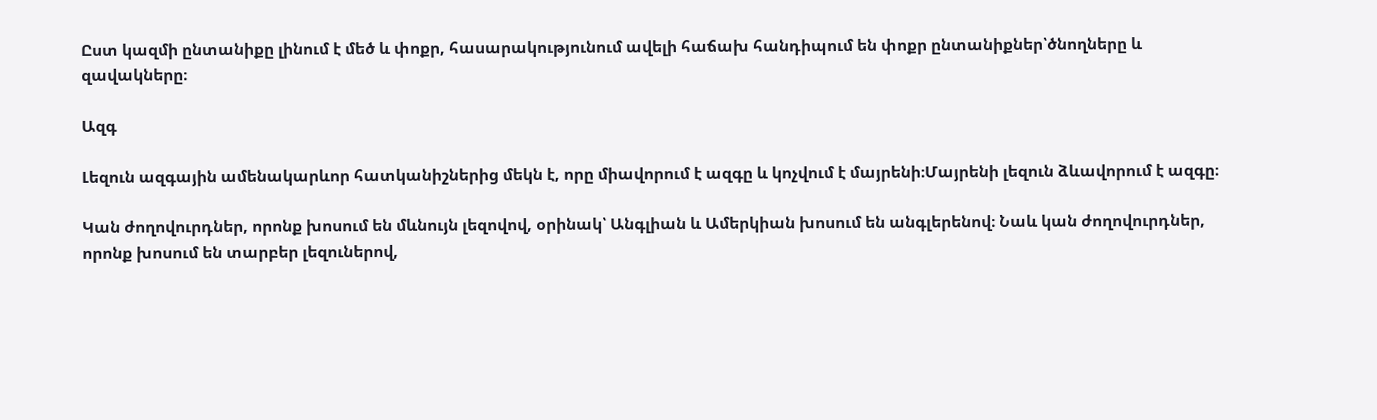Ըստ կազմի ընտանիքը լինում է մեծ և փոքր, հասարակությունում ավելի հաճախ հանդիպում են փոքր ընտանիքներ՝ծնողները և զավակները։

Ազգ

Լեզուն ազգային ամենակարևոր հատկանիշներից մեկն է, որը միավորում է ազգը և կոչվում է մայրենի։Մայրենի լեզուն ձևավորում է ազգը։

Կան ժողովուրդներ, որոնք խոսում են մևնույն լեզովով, օրինակ՝ Անգլիան և Ամերկիան խոսում են անգլերենով։ Նաև կան ժողովուրդներ, որոնք խոսում են տարբեր լեզուներով,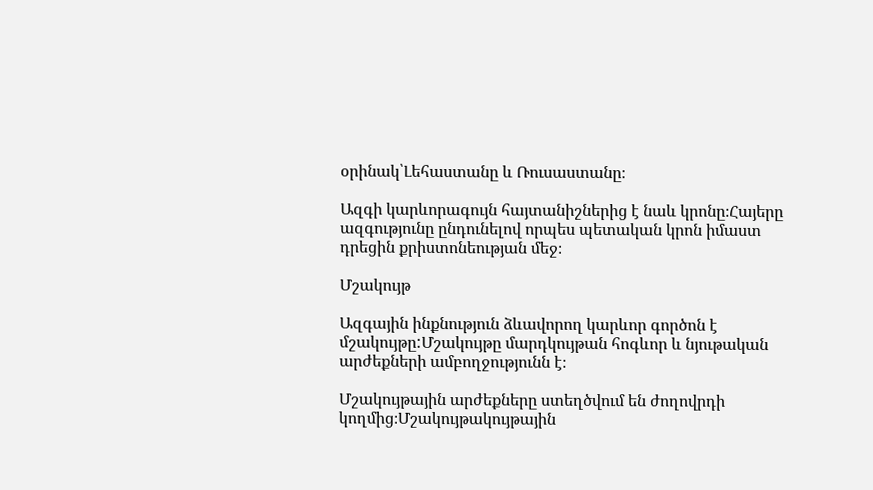օրինակ՝Լեհաստանը և Ռուսաստանը։

Ազգի կարևորագույն հայտանիշներից է նաև կրոնը։Հայերը ազգությունը ընդունելով որպես պետական կրոն իմաստ դրեցին քրիստոնեության մեջ։

Մշակույթ

Ազգային ինքնություն ձևավորող կարևոր գործոն է մշակույթը:Մշակույթը մարդկույթան հոգևոր և նյութական արժեքների ամբողջությունն է։

Մշակույթային արժեքները ստեղծվում են ժողովրդի կողմից։Մշակույթակույթային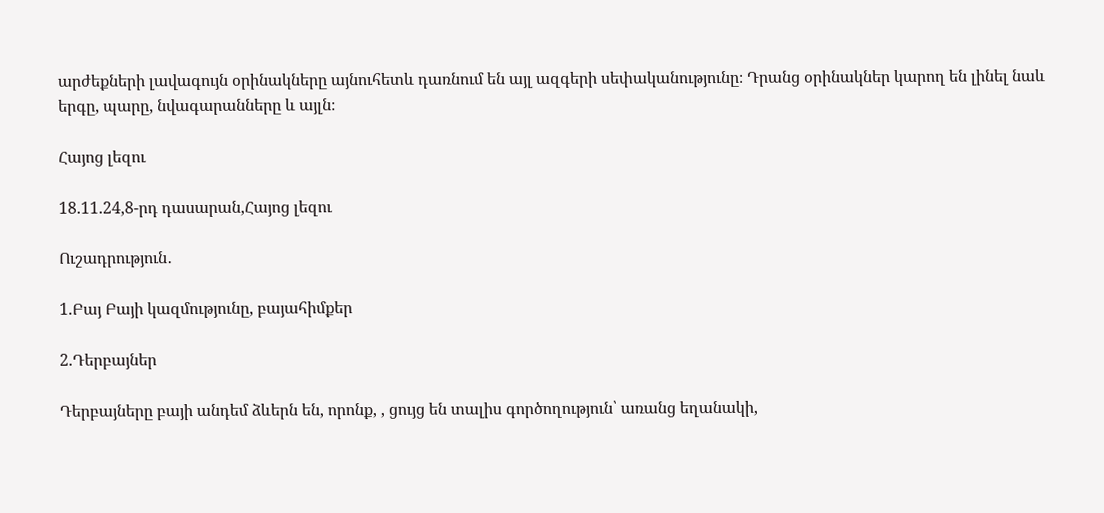արժեքների լավագույն օրինակները այնուհետև դառնում են այլ ազգերի սեփականությունը։ Դրանց օրինակներ կարող են լինել նաև երգը, պարը, նվագարանները և այլն։

Հայոց լեզու

18.11.24,8-րդ դասարան,Հայոց լեզու

Ուշադրություն․

1.Բայ Բայի կազմությունը, բայահիմքեր

2.Դերբայներ

Դերբայները բայի անդեմ ձևերն են, որոնք, , ցույց են տալիս գործողություն՝ առանց եղանակի,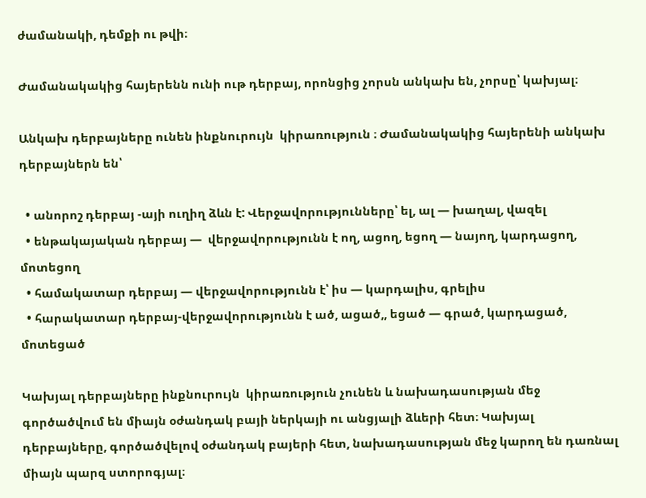ժամանակի, դեմքի ու թվի։

Ժամանակակից հայերենն ունի ութ դերբայ, որոնցից չորսն անկախ են, չորսը՝ կախյալ։

Անկախ դերբայները ունեն ինքնուրույն  կիրառություն ։ Ժամանակակից հայերենի անկախ դերբայներն են՝

  • անորոշ դերբայ -այի ուղիղ ձևն է: Վերջավորությունները՝ ել, ալ — խաղալ, վազել
  • ենթակայական դերբայ —  վերջավորությունն է ող, ացող, եցող — նայող, կարդացող, մոտեցող
  • համակատար դերբայ — վերջավորությունն է՝ իս — կարդալիս, գրելիս
  • հարակատար դերբայ-վերջավորությունն է ած, ացած,, եցած — գրած, կարդացած, մոտեցած

Կախյալ դերբայները ինքնուրույն  կիրառություն չունեն և նախադասության մեջ գործածվում են միայն օժանդակ բայի ներկայի ու անցյալի ձևերի հետ։ Կախյալ դերբայները, գործածվելով օժանդակ բայերի հետ, նախադասության մեջ կարող են դառնալ միայն պարզ ստորոգյալ։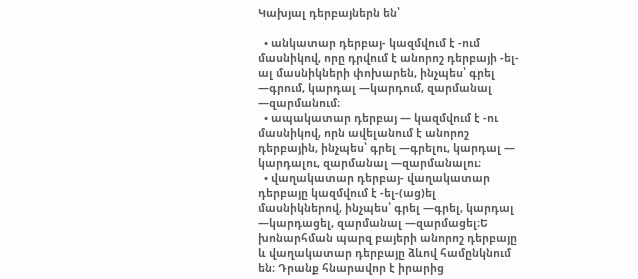Կախյալ դերբայներն են՝

  • անկատար դերբայ- կազմվում է -ում մասնիկով, որը դրվում է անորոշ դերբայի -ել-ալ մասնիկների փոխարեն, ինչպես՝ գրել —գրում, կարդալ —կարդում, զարմանալ —զարմանում։
  • ապակատար դերբայ — կազմվում է -ու մասնիկով, որն ավելանում է անորոշ դերբային, ինչպես՝ գրել —գրելու, կարդալ — կարդալու, զարմանալ —զարմանալու։
  • վաղակատար դերբայ- վաղակատար դերբայը կազմվում է -ել-(աց)ել մասնիկներով, ինչպես՝ գրել —գրել, կարդալ —կարդացել, զարմանալ —զարմացել։Ե խոնարհման պարզ բայերի անորոշ դերբայը և վաղակատար դերբայը ձևով համընկնում են։ Դրանք հնարավոր է իրարից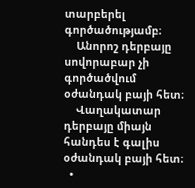տարբերել գործածությամբ։
    Անորոշ դերբայը սովորաբար չի գործածվում օժանդակ բայի հետ։
    Վաղակատար դերբայը միայն հանդես է գալիս օժանդակ բայի հետ։
  •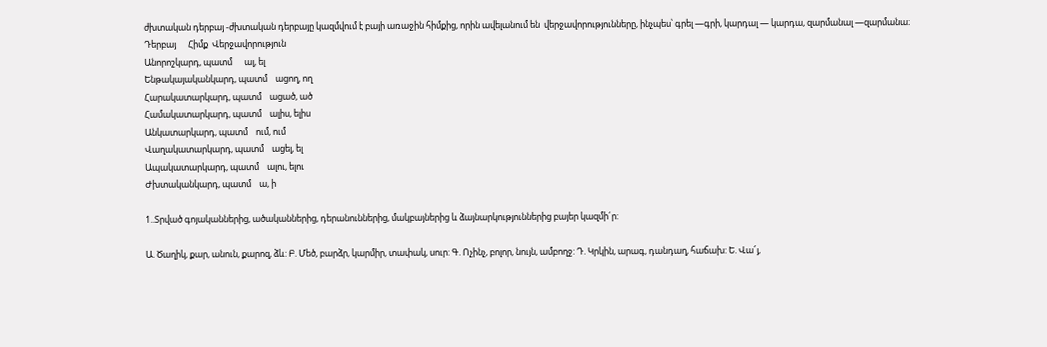ժխտական դերբայ -ժխտական դերբայը կազմվում է բայի առաջին հիմքից, որին ավելանում են  վերջավորությունները, ինչպես՝ գրել —գրի, կարդալ — կարդա, զարմանալ —զարմանա։
Դերբայ      Հիմք  Վերջավորություն
Անորոշկարդ, պատմ      ալ, ել
Ենթակայականկարդ, պատմ    ացող, ող
Հարակատարկարդ, պատմ    ացած, ած
Համակատարկարդ, պատմ    ալիս, ելիս
Անկատարկարդ, պատմ    ում, ում
Վաղակատարկարդ, պատմ    ացել, ել
Ապակատարկարդ, պատմ    ալու, ելու
Ժխտականկարդ, պատմ    ա, ի

1..Տրված գոյականներից, ածականներից, դերանուններից, մակբայներից և ձայնարկություններից բայեր կազմի´ր:

Ա. Ծաղիկ, քար, անուն, քարոզ, ձև: Բ. Մեծ, բարձր, կարմիր, տափակ, սուր: Գ. Ոչինչ, բոլոր, նույն, ամբողջ: Դ. Կրկին, արագ, դանդաղ, հաճախ: Ե. Վա՜յ,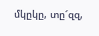մկըկը, տը՜զզ,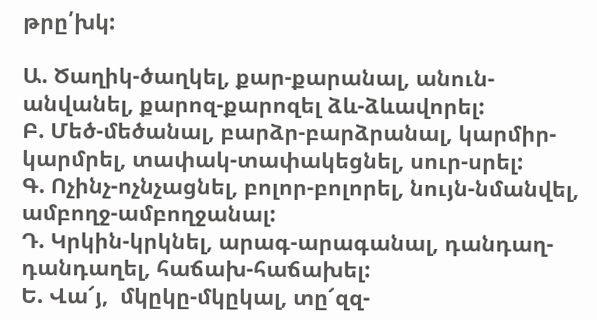թրը՛խկ:

Ա. Ծաղիկ-ծաղկել, քար-քարանալ, անուն-անվանել, քարոզ-քարոզել ձև-ձևավորել:
Բ. Մեծ-մեծանալ, բարձր-բարձրանալ, կարմիր-կարմրել, տափակ-տափակեցնել, սուր-սրել:
Գ. Ոչինչ-ոչնչացնել, բոլոր-բոլորել, նույն-նմանվել, ամբողջ-ամբողջանալ:
Դ. Կրկին-կրկնել, արագ-արագանալ, դանդաղ-դանդաղել, հաճախ-հաճախել:
Ե. Վա՜յ,  մկըկը-մկըկալ, տը՜զզ-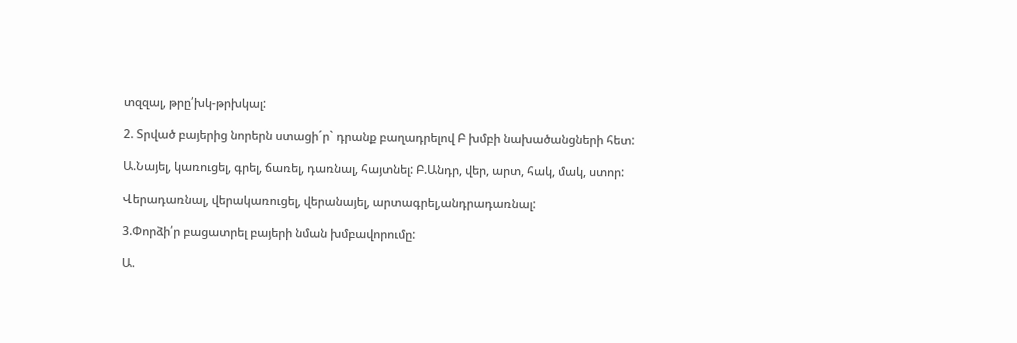տզզալ, թրը՛խկ-թրխկալ:

2. Տրված բայերից նորերն ստացի´ր` դրանք բաղադրելով Բ խմբի նախածանցների հետ:

Ա.Նայել, կառուցել, գրել, ճառել, դառնալ, հայտնել: Բ.Անդր, վեր, արտ, հակ, մակ, ստոր:

Վերադառնալ, վերակառուցել, վերանայել, արտագրել,անդրադառնալ:

3.Փորձի՛ր բացատրել բայերի նման խմբավորումը:

Ա.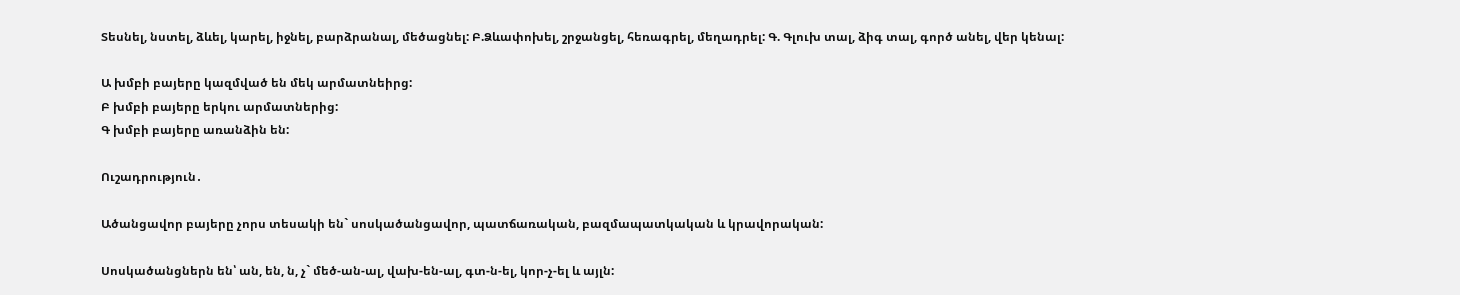Տեսնել, նստել, ձևել, կարել, իջնել, բարձրանալ, մեծացնել: Բ.Ձևափոխել, շրջանցել, հեռագրել, մեղադրել: Գ. Գլուխ տալ, ձիգ տալ, գործ անել, վեր կենալ:

Ա խմբի բայերը կազմված են մեկ արմատնեիրց:
Բ խմբի բայերը երկու արմատներից:
Գ խմբի բայերը առանձին են:

Ուշադրություն․

Ածանցավոր բայերը չորս տեսակի են` սոսկածանցավոր, պատճառական, բազմապատկական և կրավորական:

Սոսկածանցներն են՝ ան, են, ն, չ` մեծ-ան-ալ, վախ-են-ալ, գտ-ն-ել, կոր-չ-ել և այլն: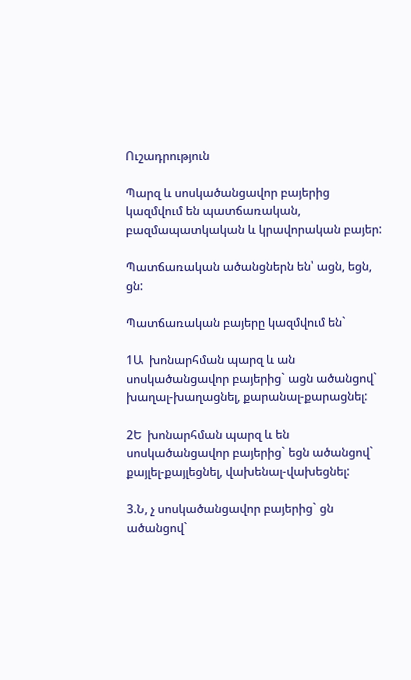Ուշադրություն

Պարզ և սոսկածանցավոր բայերից կազմվում են պատճառական, բազմապատկական և կրավորական բայեր:

Պատճառական ածանցներն են՝ ացն, եցն, ցն:

Պատճառական բայերը կազմվում են`

1Ա  խոնարհման պարզ և ան սոսկածանցավոր բայերից` ացն ածանցով` խաղալ-խաղացնել, քարանալ-քարացնել:

2Ե  խոնարհման պարզ և են սոսկածանցավոր բայերից` եցն ածանցով` քայլել-քայլեցնել, վախենալ-վախեցնել:

3.Ն, չ սոսկածանցավոր բայերից` ցն ածանցով`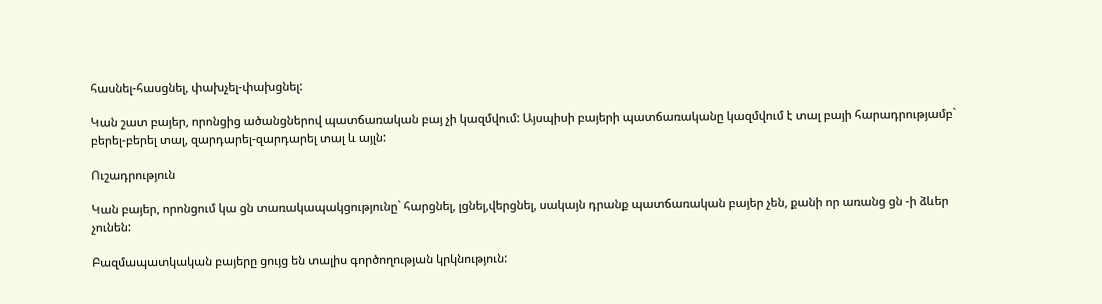հասնել-հասցնել, փախչել-փախցնել:

Կան շատ բայեր, որոնցից ածանցներով պատճառական բայ չի կազմվում: Այսպիսի բայերի պատճառականը կազմվում է տալ բայի հարադրությամբ` բերել-բերել տալ, զարդարել-զարդարել տալ և այլն:

Ուշադրություն

Կան բայեր, որոնցում կա ցն տառակապակցությունը` հարցնել, լցնել,վերցնել, սակայն դրանք պատճառական բայեր չեն, քանի որ առանց ցն -ի ձևեր չունեն:

Բազմապատկական բայերը ցույց են տալիս գործողության կրկնություն: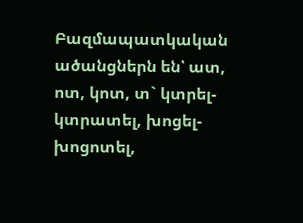Բազմապատկական ածանցներն են՝ ատ, ոտ, կոտ, տ` կտրել-կտրատել, խոցել-խոցոտել,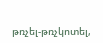թռչել-թռչկոտել,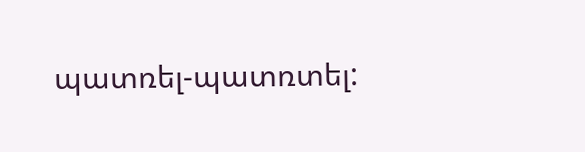պատռել-պատռտել: